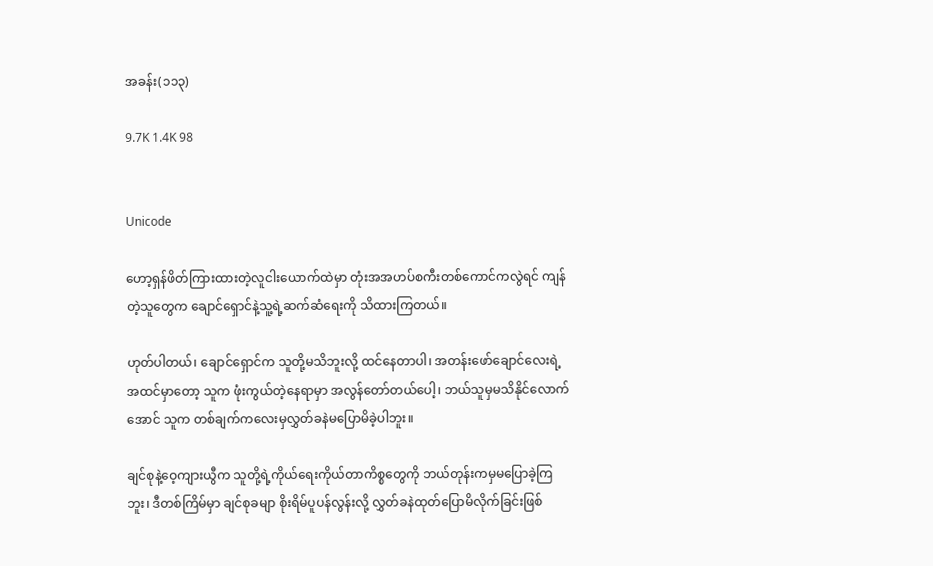အခန်း(၁၁၃)

9.7K 1.4K 98


Unicode

ဟော့ရှန်ဖိတ်ကြားထားတဲ့လူငါးယောက်ထဲမှာ တုံးအအဟပ်စကီးတစ်ကောင်ကလွဲရင် ကျန်တဲ့သူတွေက ချောင်ရှောင်နဲ့သူ့ရဲ့ဆက်ဆံရေးကို သိထားကြတယ်။

ဟုတ်ပါတယ်၊ ချောင်ရှောင်က သူတို့မသိဘူးလို့ ထင်နေတာပါ၊ အတန်းဖော်‌ချောင်လေးရဲ့အထင်မှာတော့ သူက ဖုံးကွယ်တဲ့နေရာမှာ အလွန်တော်တယ်ပေါ့၊ ဘယ်သူမှမသိနိုင်လောက်အောင် သူက တစ်ချက်ကလေးမှလွှတ်ခနဲမပြောမိခဲ့ပါဘူး။

ချင်စုနဲ့ဝေ့ကျားယွီက သူတို့ရဲ့ကိုယ်ရေးကိုယ်တာကိစ္စတွေကို ဘယ်တုန်းကမှမပြောခဲ့ကြဘူး၊ ဒီတစ်ကြိမ်မှာ ချင်စုခမျာ စိုးရိမ်ပူပန်လွန်းလို့ လွှတ်ခနဲထုတ်ပြောမိလိုက်ခြင်းဖြစ်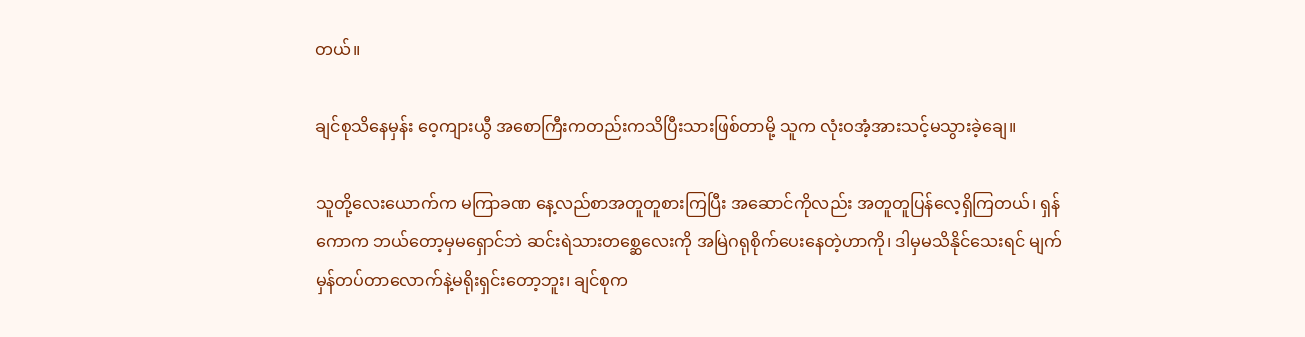တယ်။

ချင်စုသိနေမှန်း ဝေ့ကျားယွီ အစောကြီးကတည်းကသိပြီးသားဖြစ်တာမို့ သူက လုံးဝအံ့အားသင့်မသွားခဲ့ချေ။

သူတို့လေးယောက်က မကြာခဏ နေ့လည်စာအတူတူစားကြပြီး အဆောင်ကိုလည်း အတူတူပြန်လေ့ရှိကြတယ်၊ ရှန်ကောက ဘယ်တော့မှမရှောင်ဘဲ ဆင်းရဲသား‌တစ္ဆေလေးကို အမြဲဂရုစိုက်ပေးနေတဲ့ဟာကို၊ ဒါမှမသိနိုင်သေးရင် မျက်မှန်တပ်တာလောက်နဲ့မရိုးရှင်းတော့ဘူး၊ ချင်စုက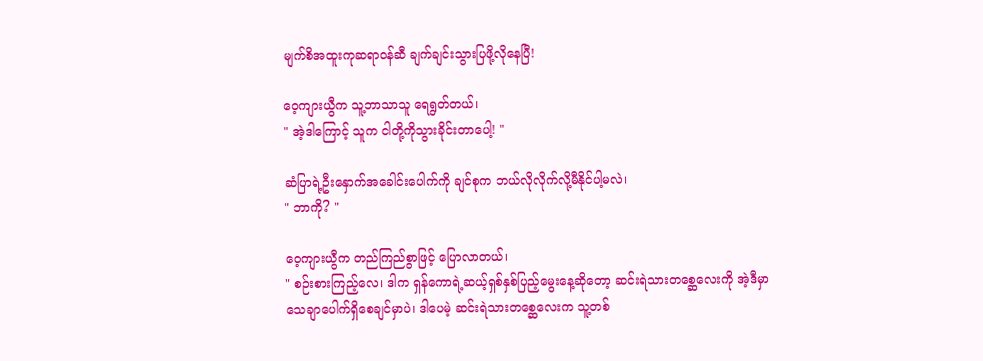မျက်စိအထူးကုဆရာဝန်ဆီ ချက်ချင်းသွား‌ပြဖို့လိုနေပြီ!

ဝေ့ကျားယွီက သူ့ဘာသာသူ ရေရွတ်တယ်၊
" အဲ့ဒါကြောင့် သူက ငါတို့ကိုသွားခိုင်းတာပေါ့! "

ဆံပြာရဲ့ဦးနှောက်အခေါင်းပေါက်ကို ချင်စုက ဘယ်လိုလိုက်လို့မီနိုင်ပါ့မလဲ၊
" ဘာကို? "

ဝေ့ကျားယွီက တည်ကြည်စွာဖြင့် ပြောလာတယ်၊
" စဉ်းစားကြည့်လေ၊ ဒါက ရှန်ကောရဲ့ဆယ့်ရှစ်နှစ်ပြည့်မွေးနေ့ဆိုတော့ ဆင်းရဲသားတစ္ဆေလေးကို အဲ့ဒီမှာသေချာပေါက်ရှိစေချင်မှာပဲ၊ ဒါပေမဲ့ ဆင်းရဲသားတစ္ဆေလေးက သူ့တစ်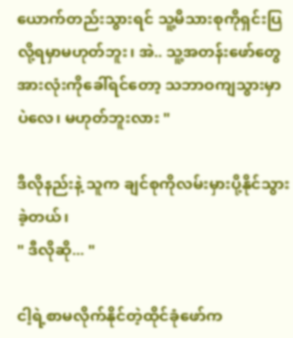ယောက်တည်းသွားရင် သူ့မိသားစုကိုရှင်းပြလို့ရမှာမဟုတ်ဘူး၊ အဲ.. သူ့အတန်းဖော်တွေအားလုံးကိုခေါ်ရင်‌တော့ သဘာဝကျသွားမှာပဲလေ၊ မဟုတ်ဘူးလား "

ဒီလိုနည်းနဲ့ သူက ချင်စုကိုလမ်းမှားပို့နိုင်သွားခဲ့တယ်၊
" ဒီလိုဆို... "

ငါ့ရဲ့စာမလိုက်နိုင်တဲ့ထိုင်ခုံဖော်က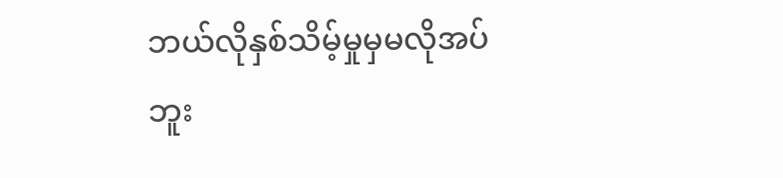ဘယ်လိုနှစ်သိမ့်မှုမှမလိုအပ်ဘူး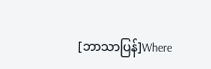[ဘာသာပြန်]Where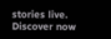stories live. Discover now